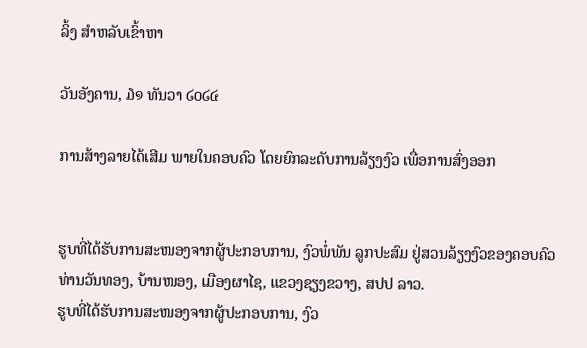ລິ້ງ ສຳຫລັບເຂົ້າຫາ

ວັນອັງຄານ, ໓໑ ທັນວາ ໒໐໒໔

ການສ້າງລາຍໄດ້ເສີມ ພາຍໃນຄອບຄົວ ໂດຍຍົກລະດັບການລ້ຽງງົວ ເພື່ອການສົ່ງອອກ


ຮູບທີ່ໄດ້ຮັບການສະໜອງຈາກຜູ້ປະກອບການ, ງົວພໍ່ພັນ ລູກປະສົມ ຢູ່ສວນລ້ຽງງົວຂອງຄອບຄົວ ທ່ານວັນທອງ, ບ້ານໜອງ, ເມືອງຜາໄຊ, ແຂວງຊຽງຂວາງ, ສປປ ລາວ.
ຮູບທີ່ໄດ້ຮັບການສະໜອງຈາກຜູ້ປະກອບການ, ງົວ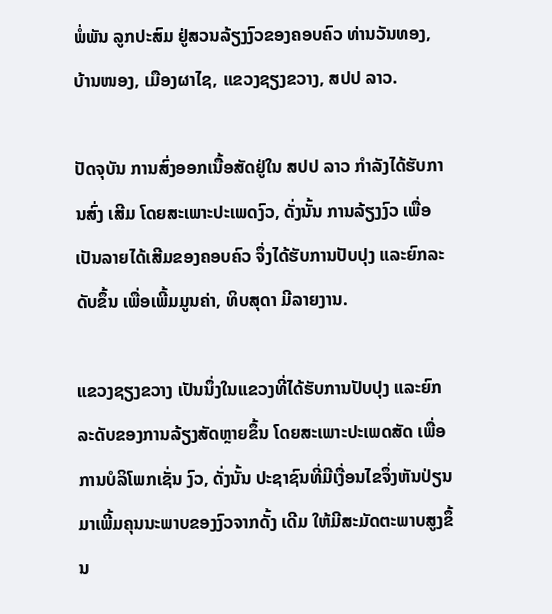ພໍ່ພັນ ລູກປະສົມ ຢູ່ສວນລ້ຽງງົວຂອງຄອບຄົວ ທ່ານວັນທອງ, ບ້ານໜອງ, ເມືອງຜາໄຊ, ແຂວງຊຽງຂວາງ, ສປປ ລາວ.

ປັດຈຸບັນ ການສົ່ງອອກເນື້ອສັດຢູ່ໃນ ສປປ ລາວ ກໍາລັງໄດ້ຮັບການສົ່ງ ເສີມ ໂດຍສະເພາະປະເພດງົວ, ດັ່ງນັ້ນ ການລ້ຽງງົວ ເພື່ອເປັນລາຍໄດ້ເສີມຂອງຄອບຄົວ ຈຶ່ງໄດ້ຮັບການປັບປຸງ ແລະຍົກລະດັບຂຶ້ນ ເພື່ອເພີ້ມມູນຄ່າ, ທິບສຸດາ ມີລາຍງານ.

ແຂວງຊຽງຂວາງ ເປັນນຶ່ງໃນແຂວງທີ່ໄດ້ຮັບການປັບປຸງ ແລະຍົກລະດັບຂອງການລ້ຽງສັດຫຼາຍຂຶ້ນ ໂດຍສະເພາະປະເພດສັດ ເພື່ອການບໍລິໂພກເຊັ່ນ ງົວ, ດັ່ງນັ້ນ ປະຊາຊົນທີ່ມີເງື່ອນໄຂຈຶ່ງຫັນປ່ຽນມາເພີ້ມຄຸນນະພາບຂອງງົວຈາກດັ້ງ ເດີມ ໃຫ້ມີສະມັດຕະພາບສູງຂຶ້ນ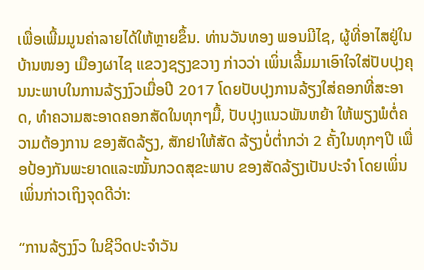ເພື່ອເພີ້ມມູນຄ່າລາຍໄດ້ໃຫ້ຫຼາຍຂຶ້ນ. ທ່ານວັນທອງ ພອນມີໄຊ, ຜູ້ທີ່ອາໄສຢູ່ໃນບ້ານໜອງ ເມືອງຜາໄຊ ແຂວງຊຽງຂວາງ ກ່າວວ່າ ເພິ່ນເລີ້ມມາເອົາໃຈໃສ່ປັບປຸງຄຸນນະພາບໃນການລ້ຽງງົວເມື່ອປີ 2017 ໂດຍປັບປຸງການລ້ຽງໃສ່ຄອກທີ່ສະອາດ, ທໍາຄວາມສະອາດຄອກສັດໃນທຸກໆມື້, ປັບປຸງແນວພັນຫຍ້າ ໃຫ້ພຽງພໍຕໍ່ຄວາມຕ້ອງການ ຂອງສັດລ້ຽງ, ສັກຢາໃຫ້ສັດ ລ້ຽງບໍ່ຕໍ່າກວ່າ 2 ຄັ້ງໃນທຸກໆປີ ເພື່ອປ້ອງກັນພະຍາດແລະໝັ້ນກວດສຸຂະພາບ ຂອງສັດລ້ຽງເປັນປະຈໍາ ໂດຍເພິ່ນເພິ່ນກ່າວເຖິງຈຸດດີວ່າ:

“ການລ້ຽງງົວ ໃນຊີວິດປະຈໍາວັນ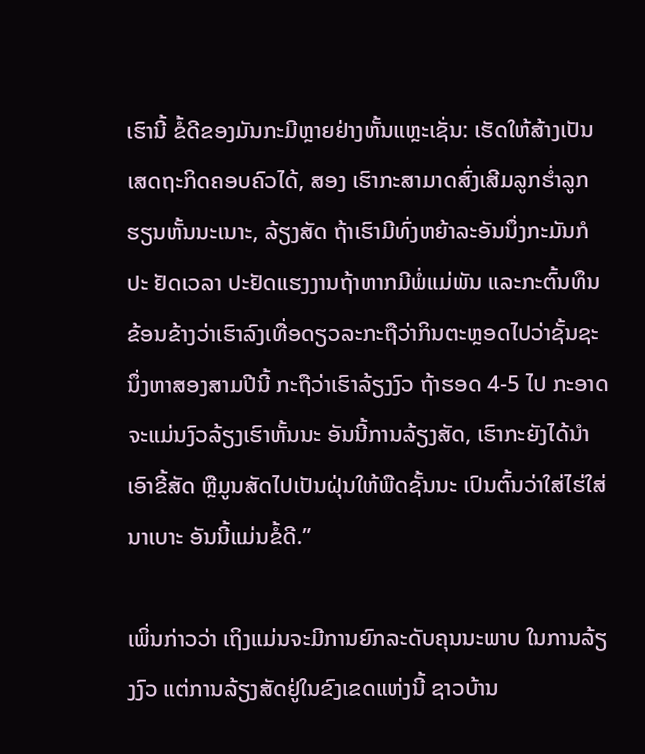ເຮົານີ້ ຂໍ້ດີຂອງມັນກະມີຫຼາຍຢ່າງຫັ້ນແຫຼະເຊັ່ນ: ເຮັດໃຫ້ສ້າງເປັນເສດຖະກິດຄອບຄົວໄດ້, ສອງ ເຮົາກະສາມາດສົ່ງເສີມລູກຮໍ່າລູກຮຽນຫັ້ນນະເນາະ, ລ້ຽງສັດ ຖ້າເຮົາມີທົ່ງຫຍ້າລະອັນນຶ່ງກະມັນກໍປະ ຢັດເວລາ ປະຢັດແຮງງານຖ້າຫາກມີພໍ່ແມ່ພັນ ແລະກະຕົ້ນທຶນຂ້ອນຂ້າງວ່າເຮົາລົງເທື່ອດຽວລະກະຖືວ່າກິນຕະຫຼອດໄປວ່າຊັ້ນຊະ ນຶ່ງຫາສອງສາມປີນີ້ ກະຖືວ່າເຮົາລ້ຽງງົວ ຖ້າຮອດ 4-5 ໄປ ກະອາດຈະແມ່ນງົວລ້ຽງເຮົາຫັ້ນນະ ອັນນີ້ການລ້ຽງສັດ, ເຮົາກະຍັງໄດ້ນໍາເອົາຂີ້ສັດ ຫຼືມູນສັດໄປເປັນຝຸ່ນໃຫ້ພືດຊັ້ນນະ ເປົນຕົ້ນວ່າໃສ່ໄຮ່ໃສ່ນາເບາະ ອັນນີ້ແມ່ນຂໍ້ດີ.”

ເພິ່ນກ່າວວ່າ ເຖິງແມ່ນຈະມີການຍົກລະດັບຄຸນນະພາບ ໃນການລ້ຽງງົວ ແຕ່ການລ້ຽງສັດຢູ່ໃນຂົງເຂດແຫ່ງນີ້ ຊາວບ້ານ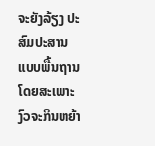ຈະຍັງລ້ຽງ ປະສົມປະສານແບບພື້ນຖານ ໂດຍສະເພາະງົວຈະກິນຫຍ້າ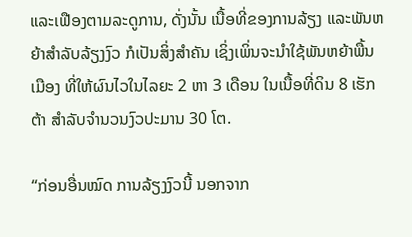ແລະເຟືອງຕາມລະດູການ, ດັ່ງນັ້ນ ເນື້ອທີ່ຂອງການລ້ຽງ ແລະພັນຫຍ້າສໍາລັບລ້ຽງງົວ ກໍເປັນສິ່ງສໍາຄັນ ເຊິ່ງເພິ່ນຈະນໍາໃຊ້ພັນຫຍ້າພື້ນເມືອງ ທີ່ໃຫ້ຜົນໄວໃນໄລຍະ 2 ຫາ 3 ເດືອນ ໃນເນື້ອທີ່ດິນ 8 ເຮັກຕ້າ ສໍາລັບຈໍານວນງົວປະມານ 30 ໂຕ.

“ກ່ອນອື່ນໝົດ ການລ້ຽງງົວນີ້ ນອກຈາກ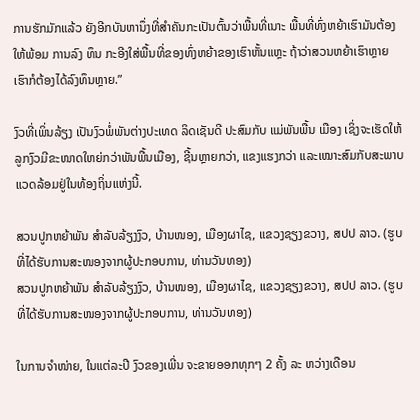ການຮັກມັກແລ້ວ ຍັງອີກບັນຫານຶ່ງທີ່ສໍາຄັນກະເປັນຕົ້ນວ່າພື້ນທີ່ເນາະ ພື້ນທີ່ທົ່ງຫຍ້າເຮົາມັນຕ້ອງໃຫ້ພ້ອມ ການລົງ ທຶນ ກະອີງໃສ່ພື້ນທີ່ຂອງທົ່ງຫຍ້າຂອງເຮົາຫັ້ນແຫຼະ ຖ້າວ່າສວນຫຍ້າເຮົາຫຼາຍ ເຮົາກໍຕ້ອງໄດ້ລົງທຶນຫຼາຍ.”

ງົວທີ່ເພິ່ນລ້ຽງ ເປັນງົວພໍ່ພັນຕ່າງປະເທດ ລິດເຊັນດີ ປະສົມກັບ ແມ່ພັນພື້ນ ເມືອງ ເຊິ່ງຈະເຮັດໃຫ້ລູກງົວມີຂະໜາດໃຫຍ່ກວ່າພັນພື້ນເມືອງ, ຊີ້ນຫຼາຍກວ່າ, ແຂງແຮງກວ່າ ແລະເໝາະສົມກັບສະພາບແວດລ້ອມຢູ່ໃນທ້ອງຖິ່ນແຫ່ງນີ້.

ສວນປູກຫຍ້າພັນ ສໍາລັບລ້ຽງງົວ, ບ້ານໜອງ, ເມືອງຜາໄຊ, ແຂວງຊຽງຂວາງ, ສປປ ລາວ. (ຮູບທີ່ໄດ້ຮັບການສະໜອງຈາກຜູ້ປະກອບການ, ທ່ານວັນທອງ)
ສວນປູກຫຍ້າພັນ ສໍາລັບລ້ຽງງົວ, ບ້ານໜອງ, ເມືອງຜາໄຊ, ແຂວງຊຽງຂວາງ, ສປປ ລາວ. (ຮູບທີ່ໄດ້ຮັບການສະໜອງຈາກຜູ້ປະກອບການ, ທ່ານວັນທອງ)

ໃນການຈໍາໜ່າຍ, ໃນແຕ່ລະປີ ງົວຂອງເພີ່ນ ຈະຂາຍອອກທຸກໆ 2 ຄັ້ງ ລະ ຫວ່າງເດືອນ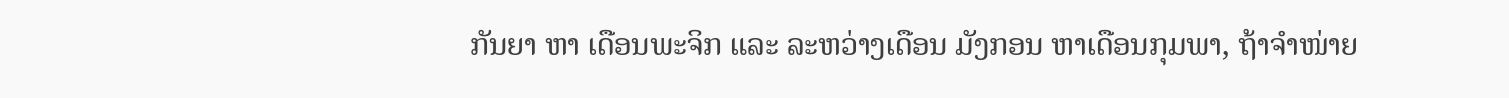ກັນຍາ ຫາ ເດືອນພະຈິກ ແລະ ລະຫວ່າງເດືອນ ມັງກອນ ຫາເດືອນກຸມພາ, ຖ້າຈໍາໜ່າຍ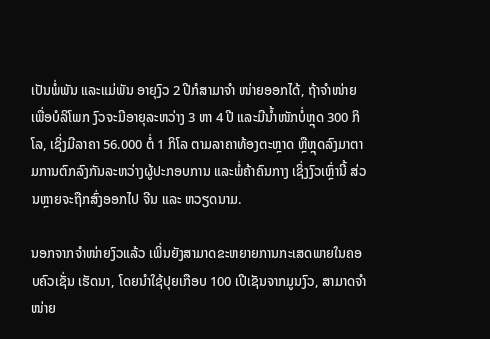ເປັນພໍ່ພັນ ແລະແມ່ພັນ ອາຍຸງົວ 2 ປີກໍສາມາຈໍາ ໜ່າຍອອກໄດ້, ຖ້າຈໍາໜ່າຍເພື່ອບໍລິໂພກ ງົວຈະມີອາຍຸລະຫວ່າງ 3 ຫາ 4 ປີ ແລະມີນໍ້າໜັກບໍ່ຫຼຸດ 300 ກິໂລ, ເຊິ່ງມີລາຄາ 56.000 ຕໍ່ 1 ກິໂລ ຕາມລາຄາທ້ອງຕະຫຼາດ ຫຼືຫຼຸດລົງມາຕາມການຕົກລົງກັນລະຫວ່າງຜູ້ປະກອບການ ແລະພໍ່ຄ້າຄົນກາງ ເຊິ່ງງົວເຫຼົ່ານີ້ ສ່ວນຫຼາຍຈະຖືກສົ່ງອອກໄປ ຈີນ ແລະ ຫວຽດນາມ.

ນອກຈາກຈໍາໜ່າຍງົວແລ້ວ ເພິ່ນຍັງສາມາດຂະຫຍາຍການກະເສດພາຍໃນຄອບຄົວເຊັ່ນ ເຮັດນາ, ໂດຍນໍາໃຊ້ປຸຍເກືອບ 100 ເປີເຊັນຈາກມູນງົວ, ສາມາດຈໍາໜ່າຍ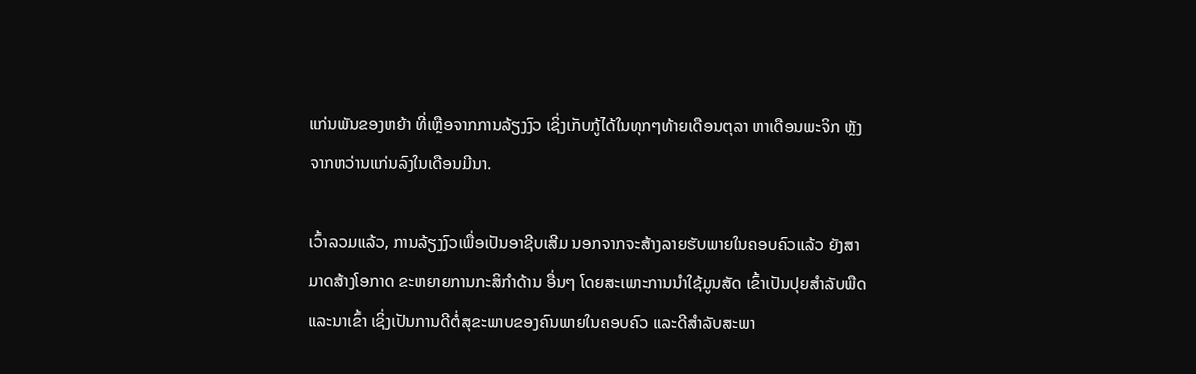ແກ່ນພັນຂອງຫຍ້າ ທີ່ເຫຼືອຈາກການລ້ຽງງົວ ເຊິ່ງເກັບກູ້ໄດ້ໃນທຸກໆທ້າຍເດືອນຕຸລາ ຫາເດືອນພະຈິກ ຫຼັງຈາກຫວ່ານແກ່ນລົງໃນເດືອນມີນາ.

ເວົ້າລວມແລ້ວ, ການລ້ຽງງົວເພື່ອເປັນອາຊີບເສີມ ນອກຈາກຈະສ້າງລາຍຮັບພາຍໃນຄອບຄົວແລ້ວ ຍັງສາມາດສ້າງໂອກາດ ຂະຫຍາຍການກະສິກໍາດ້ານ ອື່ນໆ ໂດຍສະເພາະການນໍາໃຊ້ມູນສັດ ເຂົ້າເປັນປຸຍສໍາລັບພືດ ແລະນາເຂົ້າ ເຊິ່ງເປັນການດີຕໍ່ສຸຂະພາບຂອງຄົນພາຍໃນຄອບຄົວ ແລະດີສໍາລັບສະພາ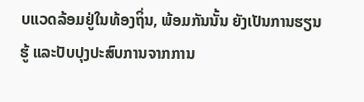ບແວດລ້ອມຢູ່ໃນທ້ອງຖິ່ນ, ພ້ອມກັນນັ້ນ ຍັງເປັນການຮຽນຮູ້ ແລະປັບປຸງປະສົບການຈາກການ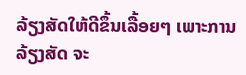ລ້ຽງສັດໃຫ້ດີຂຶ້ນເລື້ອຍໆ ເພາະການລ້ຽງສັດ ຈະ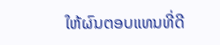ໃຫ້ຜົນຕອບແທນທີ່ດີ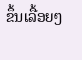ຂຶ້ນເລື້ອຍໆ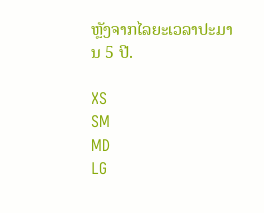ຫຼັງຈາກໄລຍະເວລາປະມານ 5 ປີ.

XS
SM
MD
LG